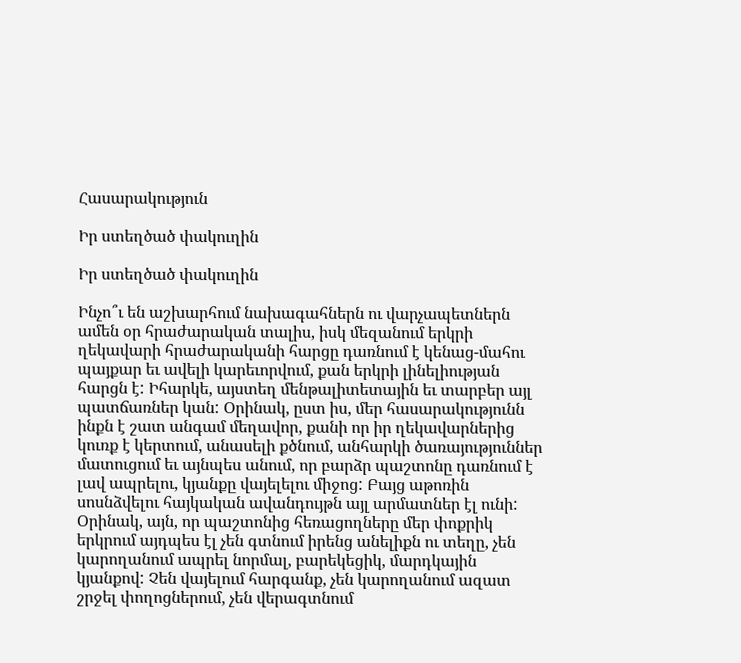Հասարակություն

Իր ստեղծած փակուղին

Իր ստեղծած փակուղին

Ինչո՞ւ են աշխարհում նախագահներն ու վարչապետներն ամեն օր հրաժարական տալիս, իսկ մեզանում երկրի ղեկավարի հրաժարականի հարցը դառնում է կենաց-մահու պայքար եւ ավելի կարեւորվում, քան երկրի լինելիության հարցն է: Իհարկե, այստեղ մենթալիտետային եւ տարբեր այլ պատճառներ կան: Օրինակ, ըստ իս, մեր հասարակությունն ինքն է շատ անգամ մեղավոր, քանի որ իր ղեկավարներից կուռք է կերտում, անասելի քծնում, անհարկի ծառայություններ մատուցում եւ այնպես անում, որ բարձր պաշտոնը դառնում է լավ ապրելու, կյանքը վայելելու միջոց: Բայց աթոռին սոսնձվելու հայկական ավանդույթն այլ արմատներ էլ ունի: Օրինակ, այն, որ պաշտոնից հեռացողները մեր փոքրիկ երկրում այդպես էլ չեն գտնում իրենց անելիքն ու տեղը, չեն կարողանում ապրել նորմալ, բարեկեցիկ, մարդկային կյանքով: Չեն վայելում հարգանք, չեն կարողանում ազատ շրջել փողոցներում, չեն վերագտնում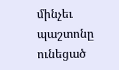մինչեւ պաշտոնը ունեցած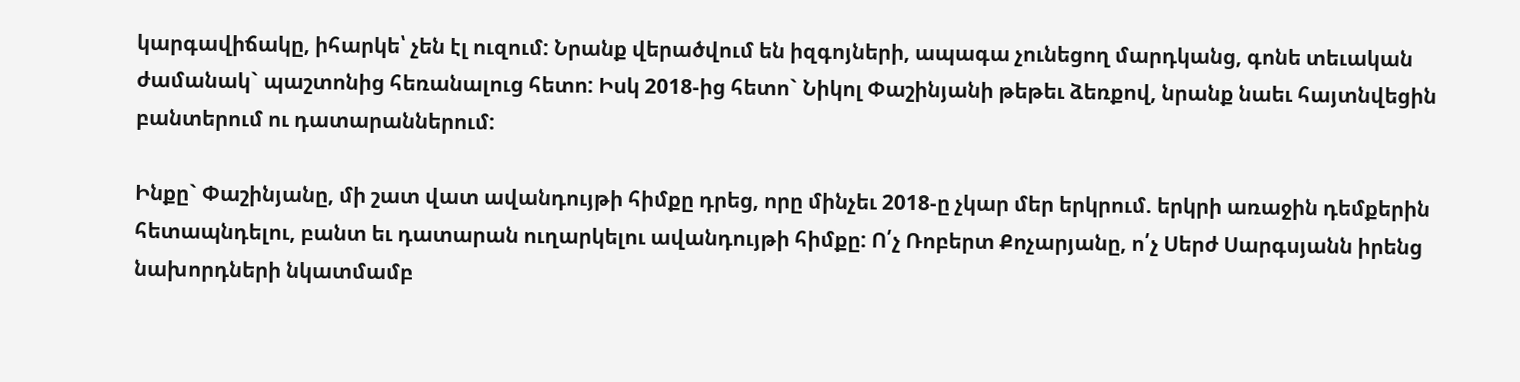կարգավիճակը, իհարկե՝ չեն էլ ուզում: Նրանք վերածվում են իզգոյների, ապագա չունեցող մարդկանց, գոնե տեւական ժամանակ` պաշտոնից հեռանալուց հետո: Իսկ 2018-ից հետո` Նիկոլ Փաշինյանի թեթեւ ձեռքով, նրանք նաեւ հայտնվեցին բանտերում ու դատարաններում:

Ինքը` Փաշինյանը, մի շատ վատ ավանդույթի հիմքը դրեց, որը մինչեւ 2018-ը չկար մեր երկրում. երկրի առաջին դեմքերին հետապնդելու, բանտ եւ դատարան ուղարկելու ավանդույթի հիմքը: Ո՛չ Ռոբերտ Քոչարյանը, ո՛չ Սերժ Սարգսյանն իրենց նախորդների նկատմամբ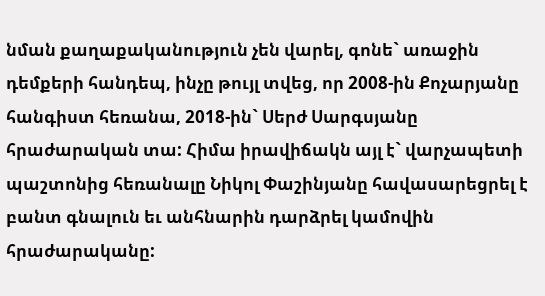նման քաղաքականություն չեն վարել, գոնե` առաջին դեմքերի հանդեպ, ինչը թույլ տվեց, որ 2008-ին Քոչարյանը հանգիստ հեռանա, 2018-ին` Սերժ Սարգսյանը հրաժարական տա: Հիմա իրավիճակն այլ է` վարչապետի պաշտոնից հեռանալը Նիկոլ Փաշինյանը հավասարեցրել է բանտ գնալուն եւ անհնարին դարձրել կամովին հրաժարականը: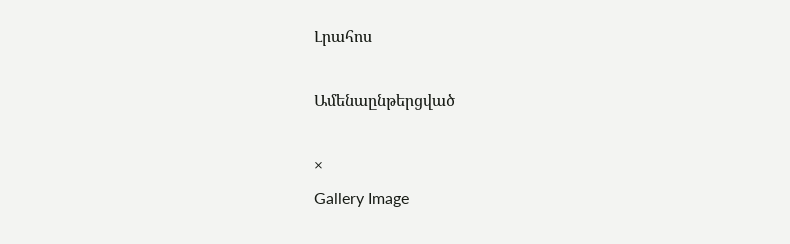Լրահոս

Ամենաընթերցված

×
Gallery Image